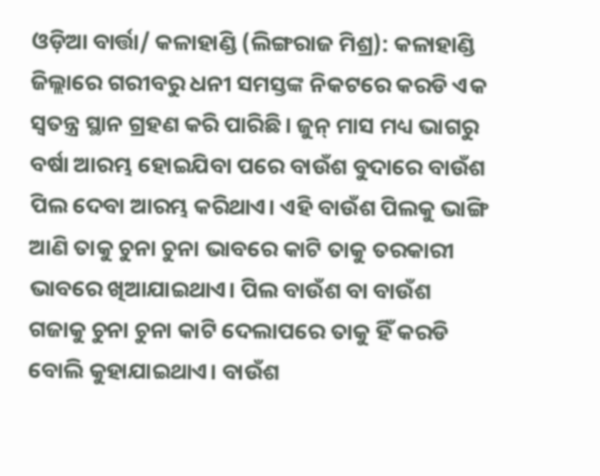ଓଡ଼ିଆ ବାର୍ତ୍ତା/ କଳାହାଣ୍ଡି (ଲିଙ୍ଗରାଜ ମିଶ୍ର): କଳାହାଣ୍ଡି ଜିଲ୍ଲାରେ ଗରୀବରୁ ଧନୀ ସମସ୍ତଙ୍କ ନିକଟରେ କରଡି ଏକ ସ୍ୱତନ୍ତ୍ର ସ୍ଥାନ ଗ୍ରହଣ କରି ପାରିଛି। ଜୁନ୍ ମାସ ମଧ୍ୟ ଭାଗରୁ ବର୍ଷା ଆରମ୍ଭ ହୋଇଯିବା ପରେ ବାଉଁଶ ବୁଦାରେ ବାଉଁଶ ପିଲ ଦେବା ଆରମ୍ଭ କରିଥାଏ। ଏହି ବାଉଁଶ ପିଲକୁ ଭାଙ୍ଗି ଆଣି ତାକୁ ଚୁନା ଚୁନା ଭାବରେ କାଟି ତାକୁ ତରକାରୀ ଭାବରେ ଖିଆଯାଇଥାଏ। ପିଲ ବାଉଁଶ ବା ବାଉଁଶ ଗଜାକୁ ଚୁନା ଚୁନା କାଟି ଦେଲାପରେ ତାକୁ ହିଁ କରଡି ବୋଲି କୁହାଯାଇଥାଏ। ବାଉଁଶ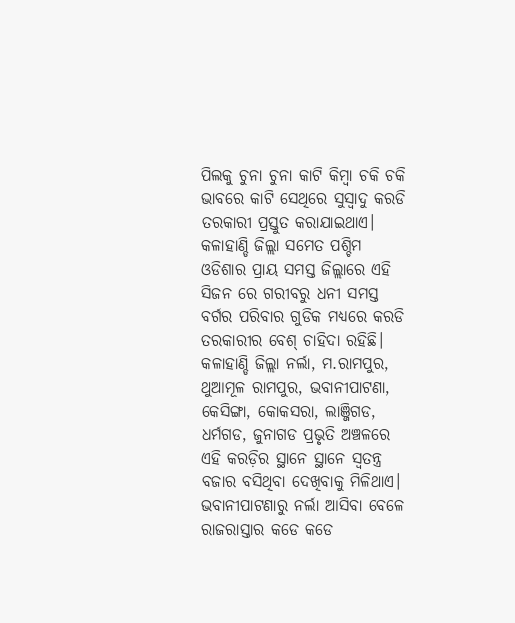ପିଲକୁ ଚୁନା ଚୁନା କାଟି କିମ୍ବା ଚକି ଚକି ଭାବରେ କାଟି ସେଥିରେ ସୁସ୍ୱାଦୁ କରଡି ତରକାରୀ ପ୍ରସ୍ତୁତ କରାଯାଇଥାଏ। କଳାହାଣ୍ଡି ଜିଲ୍ଲା ସମେତ ପଶ୍ଚିମ ଓଡିଶାର ପ୍ରାୟ ସମସ୍ତ ଜିଲ୍ଲାରେ ଏହି ସିଜନ ରେ ଗରୀବରୁ ଧନୀ ସମସ୍ତ ବର୍ଗର ପରିବାର ଗୁଡିକ ମଧ୍ୟରେ କରଡି ତରକାରୀର ବେଶ୍ ଚାହିଦା ରହିଛି। କଳାହାଣ୍ଡି ଜିଲ୍ଲା ନର୍ଲା, ମ.ରାମପୁର, ଥୁଆମୂଳ ରାମପୁର, ଭବାନୀପାଟଣା, କେସିଙ୍ଗା, କୋକସରା, ଲାଞ୍ଜିଗଡ, ଧର୍ମଗଡ, ଜୁନାଗଡ ପ୍ରଭୃତି ଅଞ୍ଚଳରେ ଏହି କରଡ଼ିର ସ୍ଥାନେ ସ୍ଥାନେ ସ୍ୱତନ୍ତ୍ର ବଜାର ବସିଥିବା ଦେଖିବାକୁ ମିଳିଥାଏ। ଭବାନୀପାଟଣାରୁ ନର୍ଲା ଆସିବା ବେଳେ ରାଜରାସ୍ତାର କଡେ କଡେ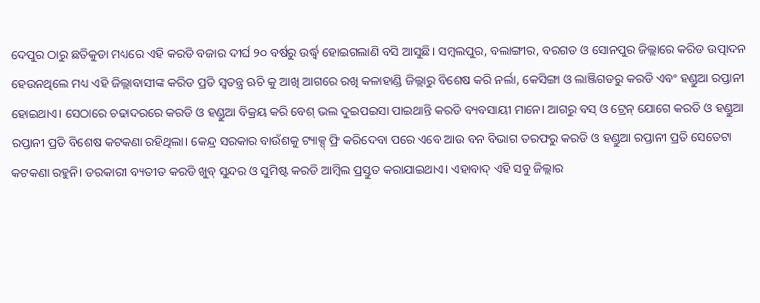ଦେପୁର ଠାରୁ ଛତିକୁଡା ମଧ୍ୟରେ ଏହି କରଡି ବଜାର ଦୀର୍ଘ ୨୦ ବର୍ଷରୁ ଉର୍ଦ୍ଧ୍ବ ହୋଇଗଲାଣି ବସି ଆସୁଛି। ସମ୍ବଲପୁର, ବଲାଙ୍ଗୀର, ବରଗଡ ଓ ସୋନପୁର ଜିଲ୍ଲାରେ କରିଡ ଉତ୍ପାଦନ ହେଉନଥିଲେ ମଧ୍ୟ ଏହି ଜିଲ୍ଲାବାସୀଙ୍କ କରିଡ ପ୍ରତି ସ୍ୱତନ୍ତ୍ର ଋଚି କୁ ଆଖି ଆଗରେ ରଖି କଳାହାଣ୍ଡି ଜିଲ୍ଲାରୁ ବିଶେଷ କରି ନର୍ଲା, କେସିଙ୍ଗା ଓ ଲାଞ୍ଜିଗଡରୁ କରଡି ଏବଂ ହଣ୍ଡୁଆ ରପ୍ତାନୀ ହୋଇଥାଏ। ସେଠାରେ ଚଢାଦରରେ କରଡି ଓ ହଣ୍ଡୁଆ ବିକ୍ରୟ କରି ବେଶ୍ ଭଲ ଦୁଇପଇସା ପାଇଥାନ୍ତି କରଡି ବ୍ୟବସାୟୀ ମାନେ। ଆଗରୁ ବସ୍ ଓ ଟ୍ରେନ୍ ଯୋଗେ କରଡି ଓ ହଣ୍ଡୁଆ ରପ୍ତାନୀ ପ୍ରତି ବିଶେଷ କଟକଣା ରହିଥିଲା। କେନ୍ଦ୍ର ସରକାର ବାଉଁଶକୁ ଟ୍ୟାକ୍ସ୍ ଫ୍ରି କରିଦେବା ପରେ ଏବେ ଆଉ ବନ ବିଭାଗ ତରଫରୁ କରଡି ଓ ହଣ୍ଡୁଆ ରପ୍ତାନୀ ପ୍ରତି ସେତେଟା କଟକଣା ରହୁନି। ତରକାରୀ ବ୍ୟତୀତ କରଡି ଖୁବ୍ ସୁନ୍ଦର ଓ ସୁମିଷ୍ଟ କରଡି ଆମ୍ବିଲ ପ୍ରସ୍ତୁତ କରାଯାଇଥାଏ। ଏହାବାଦ୍ ଏହି ସବୁ ଜିଲ୍ଲାର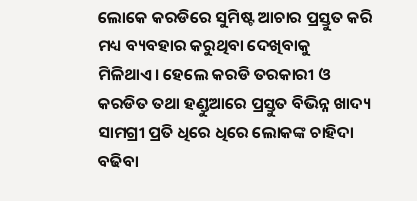ଲୋକେ କରଡିରେ ସୁମିଷ୍ଟ ଆଚାର ପ୍ରସ୍ତୁତ କରି ମଧ୍ୟ ବ୍ୟବହାର କରୁଥିବା ଦେଖିବାକୁ ମିଳିଥାଏ। ହେଲେ କରଡି ତରକାରୀ ଓ କରଡିତ ତଥା ହଣ୍ଡୁଆରେ ପ୍ରସ୍ତୁତ ବିଭିନ୍ନ ଖାଦ୍ୟ ସାମଗ୍ରୀ ପ୍ରତି ଧିରେ ଧିରେ ଲୋକଙ୍କ ଚାହିଦା ବଢିବା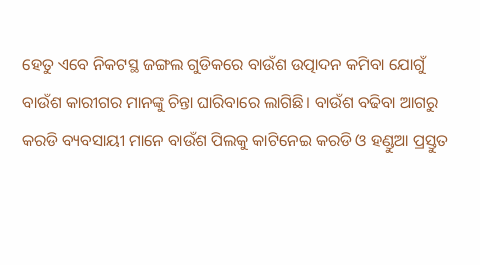ହେତୁ ଏବେ ନିକଟସ୍ଥ ଜଙ୍ଗଲ ଗୁଡିକରେ ବାଉଁଶ ଉତ୍ପାଦନ କମିବା ଯୋଗୁଁ ବାଉଁଶ କାରୀଗର ମାନଙ୍କୁ ଚିନ୍ତା ଘାରିବାରେ ଲାଗିଛି। ବାଉଁଶ ବଢିବା ଆଗରୁ କରଡି ବ୍ୟବସାୟୀ ମାନେ ବାଉଁଶ ପିଲକୁ କାଟିନେଇ କରଡି ଓ ହଣ୍ଡୁଆ ପ୍ରସ୍ତୁତ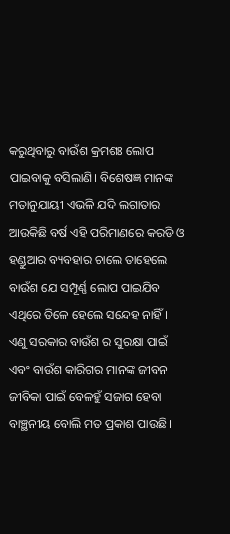କରୁଥିବାରୁ ବାଉଁଶ କ୍ରମଶଃ ଲୋପ ପାଇବାକୁ ବସିଲାଣି। ବିଶେଷଜ୍ଞ ମାନଙ୍କ ମତାନୁଯାୟୀ ଏଭଳି ଯଦି ଲଗାତାର ଆଉକିଛି ବର୍ଷ ଏହି ପରିମାଣରେ କରଡି ଓ ହଣ୍ଡୁଆର ବ୍ୟବହାର ଚାଲେ ତାହେଲେ ବାଉଁଶ ଯେ ସମ୍ପୂର୍ଣ୍ଣ ଲୋପ ପାଇଯିବ ଏଥିରେ ତିଳେ ହେଲେ ସନ୍ଦେହ ନାହିଁ। ଏଣୁ ସରକାର ବାଉଁଶ ର ସୁରକ୍ଷା ପାଇଁ ଏବଂ ବାଉଁଶ କାରିଗର ମାନଙ୍କ ଜୀବନ ଜୀବିକା ପାଇଁ ବେଳହୁଁ ସଜାଗ ହେବା ବାଞ୍ଛନୀୟ ବୋଲି ମତ ପ୍ରକାଶ ପାଉଛି।